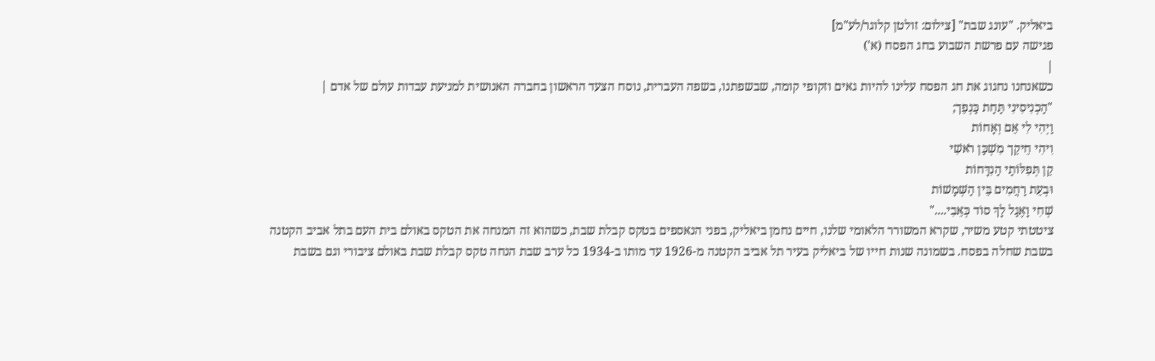ביאליק. "עונג שבת" [צילום: זולטן קלוגר/לע"מ]
פגישה עם פרשת השבוע בחג הפסח (א')
|
כשאנחנו נחגוג את חג הפסח עלינו להיות גאים וזקופי קומה, שבשפתנו, בשפה העברית, נוסח הצעד הראשון בחברה האנושית למניעת עבדות עולם של אדם |
"הַכְנִיסִינִי תַּחַת כַּנְפֵך;
וַיְהִי לִי אֵם וְאָחוֹת
וִיהִי חֵיקֵך מִשְׁכַּן רֹאשִׁי
קֵן תְּפִלּוֹתַי הַנִדָּחוֹת
וּבְעֵת רַחֲמִים בֵּין הַשְּׁמָשׁוֹת
שְׁחִי וָאֶגַל לָךְ סוֹד כְּאֵבִי...."
ציטטתי קטע משיר, שקרא המשורר הלאומי שלנו, חיים נחמן ביאליק, בפני הנאספים בטקס קבלת שבת, כשהוא זה המנחה את הטקס באולם בית העם בתל אביב הקטנה בשבת שחלה בפסח. בשמונה שנות חייו של ביאליק בעיר תל אביב הקטנה מ-1926 עד מותו ב-1934 כל ערב שבת הנחה טקס קבלת שבת באולם ציבורי וגם בשבת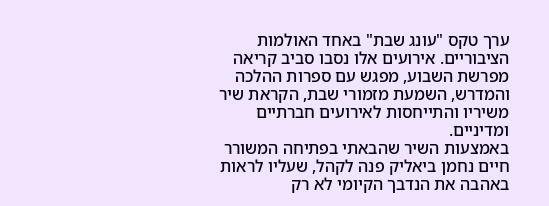ערך טקס "עונג שבת" באחד האולמות הציבוריים. אירועים אלו נסבו סביב קריאה מפרשת השבוע, מפגש עם ספרות ההלכה והמדרש, השמעת מזמורי שבת, הקראת שיר משיריו והתייחסות לאירועים חברתיים ומדיניים.
באמצעות השיר שהבאתי בפתיחה המשורר חיים נחמן ביאליק פנה לקהל, שעליו לראות באהבה את הנדבך הקיומי לא רק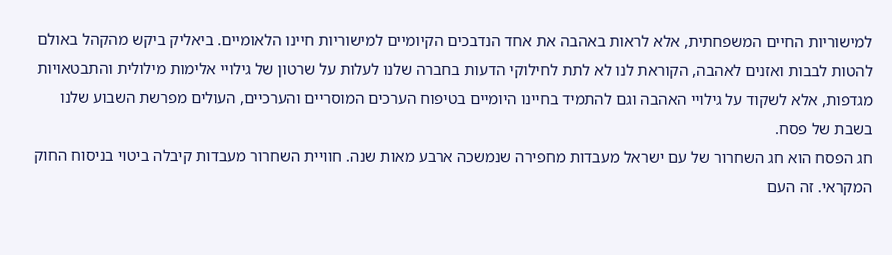למישוריות החיים המשפחתית, אלא לראות באהבה את אחד הנדבכים הקיומיים למישוריות חיינו הלאומיים. ביאליק ביקש מהקהל באולם להטות לבבות ואזנים לאהבה, הקוראת לנו לא לתת לחילוקי הדעות בחברה שלנו לעלות על שרטון של גילויי אלימות מילולית והתבטאויות מגדפות, אלא לשקוד על גילויי האהבה וגם להתמיד בחיינו היומיים בטיפוח הערכים המוסריים והערכיים, העולים מפרשת השבוע שלנו בשבת של פסח.
חג הפסח הוא חג השחרור של עם ישראל מעבדות מחפירה שנמשכה ארבע מאות שנה. חוויית השחרור מעבדות קיבלה ביטוי בניסוח החוק המקראי. זה העם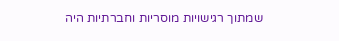שמתוך רגישויות מוסריות וחברתיות היה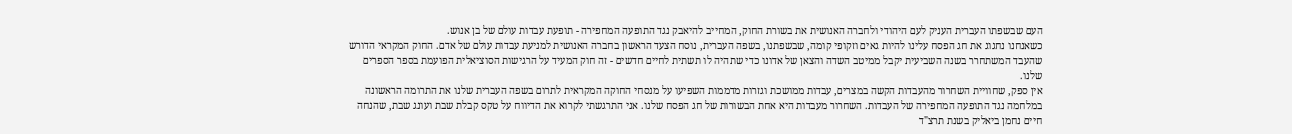העם שבשפתו העברית העניק לעם היהודי ולחברה האנושית את בשורת החוק, המחייב להיאבק נגד התופעה המחפירה - תופעת עבדות עולם של בן אנוש.
כשאנחנו נחגוג את חג הפסח עלינו להיות גאים וזקופי קומה, שבשפתנו, בשפה העברית, נוסח הצעד הראשון בחברה האנושית למניעת עבדות עולם של אדם. החוק המקראי הדורש שהעבד המשתחרר בשנה השביעית יקבל ממיטב השדה והצאן של אדונו כדי שתהיה לו תשתית לחיים חדשים - זה חוק המעיד על הרגישות הסוציאלית הפועמת בספר הספרים שלנו.
אין ספק, שחוויית השחרור מהעבדות הקשה במצרים, עבדות ממושכת וגזרות מדממות השפיעו על מנסחי החוקה המקראית לתרום בשפה העברית שלנו את התרומה הראשונה במלחמה נגד התופעה המחפירה של העבדות. השחרור מעבדות היא אחת הבשורות של חג הפסח שלנו. אני התרגשתי לקרוא את הדיווח על טקס קבלת שבת ועונג שבת, שהנחה חיים נחמן ביאליק בשנת תרצ"ד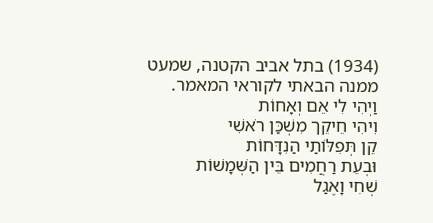(1934) בתל אביב הקטנה, שמעט ממנה הבאתי לקוראי המאמר.
וַיְהִי לִי אֵם וְאָחוֹת
וִיהִי חֵיקֵך מִשְׁכַּן רֹאשִׁי
קֵן תְּפִלּוֹתַי הַנִדָּחוֹת
וּבְעֵת רַחֲמִים בֵּין הַשְּׁמָשׁוֹת
שְׁחִי וָאֶגַל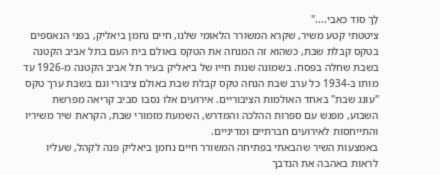לָךְ סוֹד כְּאֵבִי...."
ציטטתי קטע משיר, שקרא המשורר הלאומי שלנו, חיים נחמן ביאליק, בפני הנאספים בטקס קבלת שבת, כשהוא זה המנחה את הטקס באולם בית העם בתל אביב הקטנה בשבת שחלה בפסח. בשמונה שנות חייו של ביאליק בעיר תל אביב הקטנה מ-1926 עד מותו ב-1934 כל ערב שבת הנחה טקס קבלת שבת באולם ציבורי וגם בשבת ערך טקס "עונג שבת" באחד האולמות הציבוריים. אירועים אלו נסבו סביב קריאה מפרשת השבוע, מפגש עם ספרות ההלכה והמדרש, השמעת מזמורי שבת, הקראת שיר משיריו והתייחסות לאירועים חברתיים ומדיניים.
באמצעות השיר שהבאתי בפתיחה המשורר חיים נחמן ביאליק פנה לקהל, שעליו לראות באהבה את הנדבך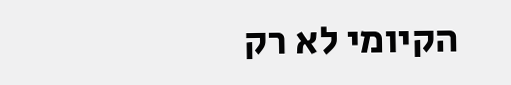הקיומי לא רק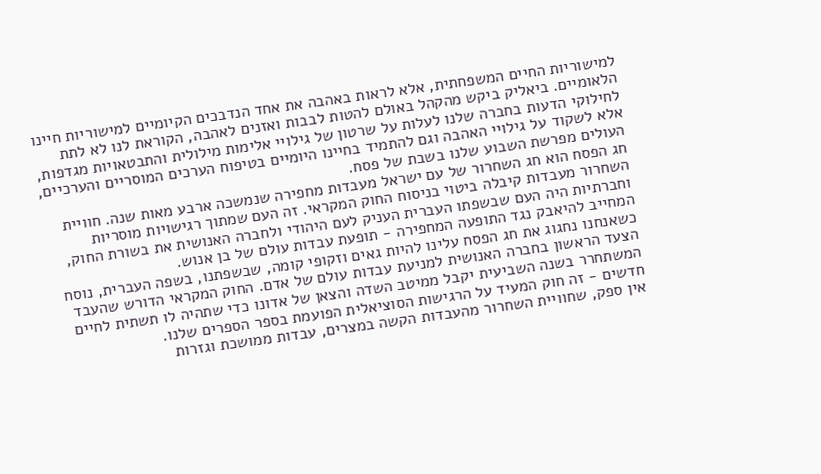למישוריות החיים המשפחתית, אלא לראות באהבה את אחד הנדבכים הקיומיים למישוריות חיינו הלאומיים. ביאליק ביקש מהקהל באולם להטות לבבות ואזנים לאהבה, הקוראת לנו לא לתת לחילוקי הדעות בחברה שלנו לעלות על שרטון של גילויי אלימות מילולית והתבטאויות מגדפות, אלא לשקוד על גילויי האהבה וגם להתמיד בחיינו היומיים בטיפוח הערכים המוסריים והערכיים, העולים מפרשת השבוע שלנו בשבת של פסח.
חג הפסח הוא חג השחרור של עם ישראל מעבדות מחפירה שנמשכה ארבע מאות שנה. חוויית השחרור מעבדות קיבלה ביטוי בניסוח החוק המקראי. זה העם שמתוך רגישויות מוסריות וחברתיות היה העם שבשפתו העברית העניק לעם היהודי ולחברה האנושית את בשורת החוק, המחייב להיאבק נגד התופעה המחפירה - תופעת עבדות עולם של בן אנוש.
כשאנחנו נחגוג את חג הפסח עלינו להיות גאים וזקופי קומה, שבשפתנו, בשפה העברית, נוסח הצעד הראשון בחברה האנושית למניעת עבדות עולם של אדם. החוק המקראי הדורש שהעבד המשתחרר בשנה השביעית יקבל ממיטב השדה והצאן של אדונו כדי שתהיה לו תשתית לחיים חדשים - זה חוק המעיד על הרגישות הסוציאלית הפועמת בספר הספרים שלנו.
אין ספק, שחוויית השחרור מהעבדות הקשה במצרים, עבדות ממושכת וגזרות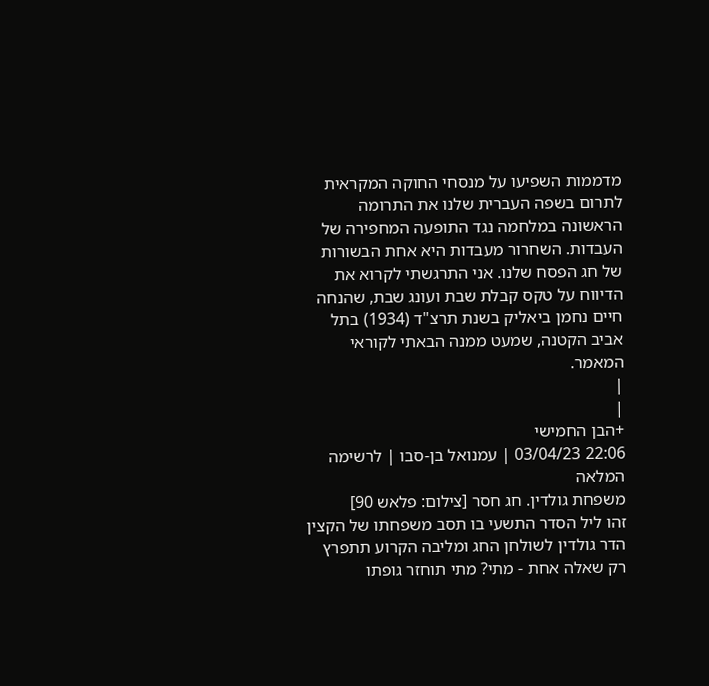מדממות השפיעו על מנסחי החוקה המקראית לתרום בשפה העברית שלנו את התרומה הראשונה במלחמה נגד התופעה המחפירה של העבדות. השחרור מעבדות היא אחת הבשורות של חג הפסח שלנו. אני התרגשתי לקרוא את הדיווח על טקס קבלת שבת ועונג שבת, שהנחה חיים נחמן ביאליק בשנת תרצ"ד (1934) בתל אביב הקטנה, שמעט ממנה הבאתי לקוראי המאמר.
|
|
+הבן החמישי
22:06 03/04/23 | עמנואל בן-סבו | לרשימה המלאה
משפחת גולדין. חג חסר [צילום: פלאש 90]
זהו ליל הסדר התשעי בו תסב משפחתו של הקצין הדר גולדין לשולחן החג ומליבה הקרוע תתפרץ רק שאלה אחת - מתי? מתי תוחזר גופתו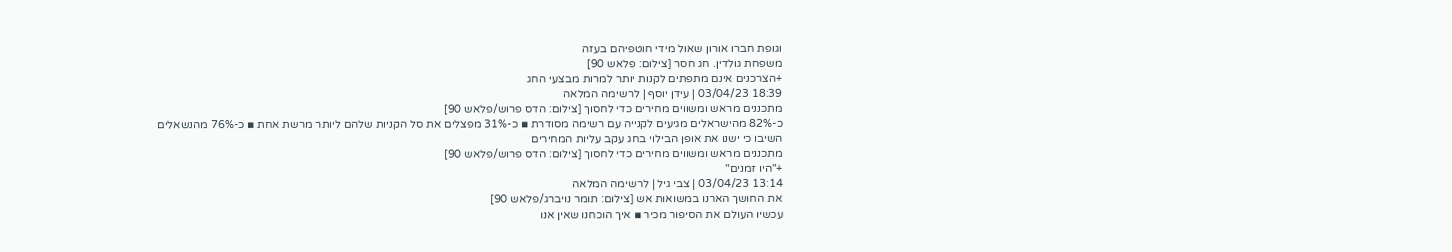וגופת חברו אורון שאול מידי חוטפיהם בעזה
משפחת גולדין. חג חסר [צילום: פלאש 90]
+הצרכנים אינם מתפתים לקנות יותר למרות מבצעי החג
18:39 03/04/23 | עידן יוסף | לרשימה המלאה
מתכננים מראש ומשווים מחירים כדי לחסוך [צילום: הדס פרוש/פלאש 90]
כ-82% מהישראלים מגיעים לקנייה עם רשימה מסודרת ▪ כ-31% מפצלים את סל הקניות שלהם ליותר מרשת אחת ▪ כ-76% מהנשאלים השיבו כי ישנו את אופן הבילוי בחג עקב עליות המחירים
מתכננים מראש ומשווים מחירים כדי לחסוך [צילום: הדס פרוש/פלאש 90]
+"היו זמנים"
13:14 03/04/23 | צבי גיל | לרשימה המלאה
את החושך הארנו במשואות אש [צילום: תומר נויברג/פלאש 90]
עכשיו העולם את הסיפור מכיר ▪ איך הוכחנו שאין אנו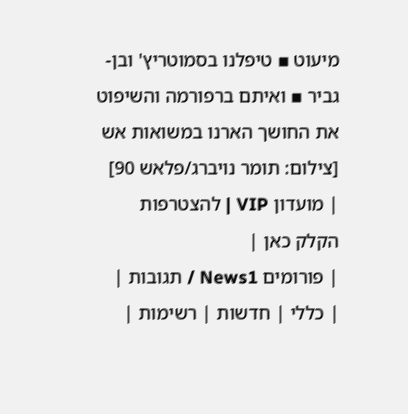מיעוט ▪ טיפלנו בסמוטריץ' ובן-גביר ▪ ואיתם ברפורמה והשיפוט
את החושך הארנו במשואות אש [צילום: תומר נויברג/פלאש 90]
| מועדון VIP | להצטרפות הקלק כאן |
| פורומים News1 / תגובות |
| כללי | חדשות | רשימות |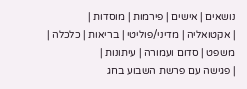נושאים | אישים | פירמות | מוסדות |
| אקטואליה | מדיני/פוליטי | בריאות | כלכלה | משפט | סדום ועמורה | עיתונות |
| פגישה עם פרשת השבוע בחג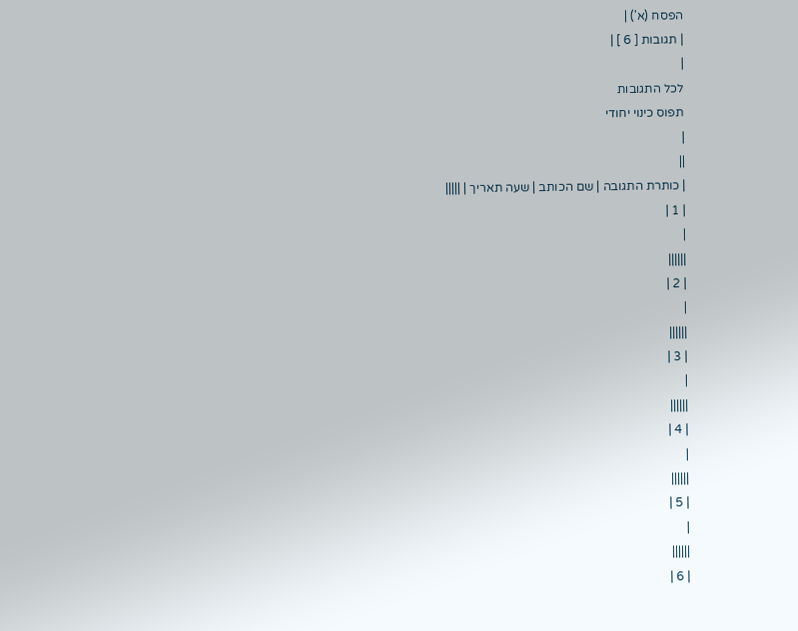הפסח (א') |
| תגובות [ 6 ] |
|
לכל התגובות
תפוס כינוי יחודי
|
||
| כותרת התגובה | שם הכותב | שעה תאריך | |||||
| 1 |
|
||||||
| 2 |
|
||||||
| 3 |
|
||||||
| 4 |
|
||||||
| 5 |
|
||||||
| 6 |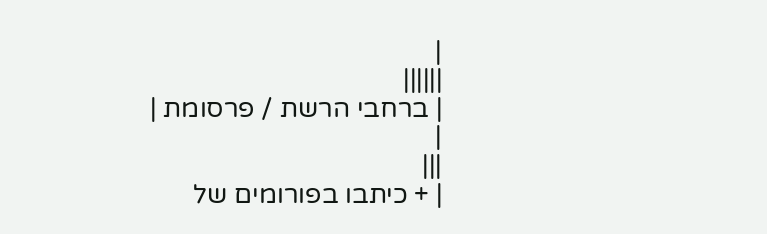|
||||||
| ברחבי הרשת / פרסומת |
|
|||
| + כיתבו בפורומים של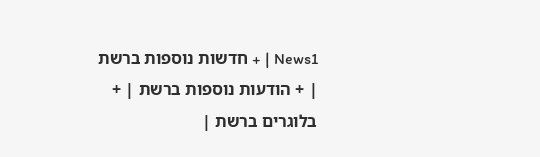News1 | + חדשות נוספות ברשת | + הודעות נוספות ברשת | + בלוגרים ברשת |